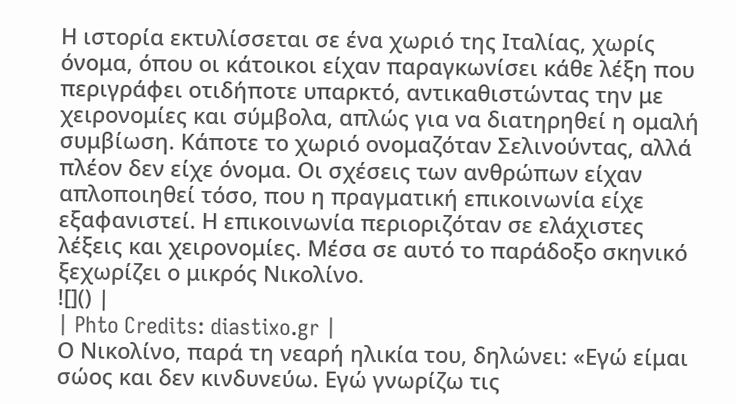Η ιστορία εκτυλίσσεται σε ένα χωριό της Ιταλίας, χωρίς όνομα, όπου οι κάτοικοι είχαν παραγκωνίσει κάθε λέξη που περιγράφει οτιδήποτε υπαρκτό, αντικαθιστώντας την με χειρονομίες και σύμβολα, απλώς για να διατηρηθεί η ομαλή συμβίωση. Κάποτε το χωριό ονομαζόταν Σελινούντας, αλλά πλέον δεν είχε όνομα. Οι σχέσεις των ανθρώπων είχαν απλοποιηθεί τόσο, που η πραγματική επικοινωνία είχε εξαφανιστεί. Η επικοινωνία περιοριζόταν σε ελάχιστες λέξεις και χειρονομίες. Μέσα σε αυτό το παράδοξο σκηνικό ξεχωρίζει ο μικρός Νικολίνο.
![]() |
| Phto Credits: diastixo.gr |
Ο Νικολίνο, παρά τη νεαρή ηλικία του, δηλώνει: «Εγώ είμαι σώος και δεν κινδυνεύω. Εγώ γνωρίζω τις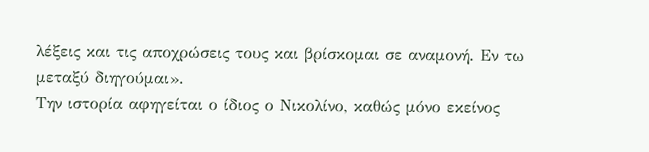λέξεις και τις αποχρώσεις τους και βρίσκομαι σε αναμονή. Εν τω μεταξύ διηγούμαι».
Την ιστορία αφηγείται ο ίδιος ο Νικολίνο, καθώς μόνο εκείνος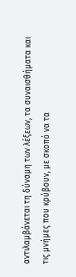αντιλαμβάνεται τη δύναμη των λέξεων, τα συναισθήματα και τις μνήμες που κρύβουν, με σκοπό να τα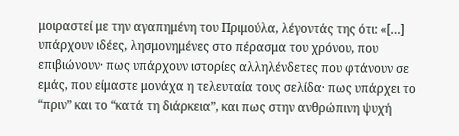μοιραστεί με την αγαπημένη του Πριμούλα, λέγοντάς της ότι: «[…] υπάρχουν ιδέες, λησμονημένες στο πέρασμα του χρόνου, που επιβιώνουν· πως υπάρχουν ιστορίες αλληλένδετες που φτάνουν σε εμάς, που είμαστε μονάχα η τελευταία τους σελίδα· πως υπάρχει το “πριν” και το “κατά τη διάρκεια”, και πως στην ανθρώπινη ψυχή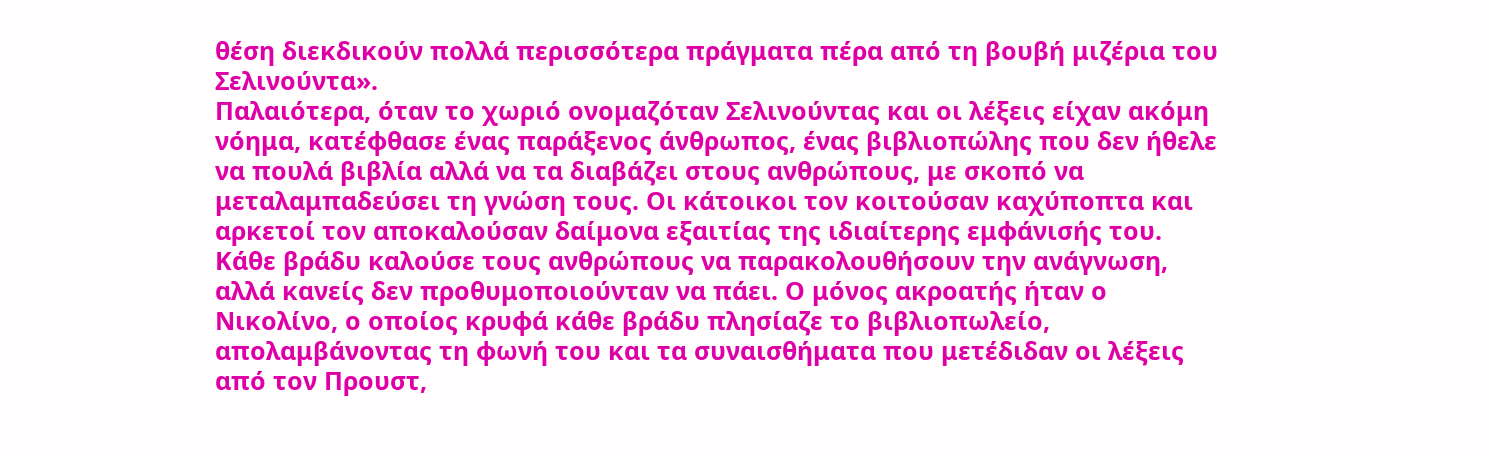θέση διεκδικούν πολλά περισσότερα πράγματα πέρα από τη βουβή μιζέρια του Σελινούντα».
Παλαιότερα, όταν το χωριό ονομαζόταν Σελινούντας και οι λέξεις είχαν ακόμη νόημα, κατέφθασε ένας παράξενος άνθρωπος, ένας βιβλιοπώλης που δεν ήθελε να πουλά βιβλία αλλά να τα διαβάζει στους ανθρώπους, με σκοπό να μεταλαμπαδεύσει τη γνώση τους. Οι κάτοικοι τον κοιτούσαν καχύποπτα και αρκετοί τον αποκαλούσαν δαίμονα εξαιτίας της ιδιαίτερης εμφάνισής του. Κάθε βράδυ καλούσε τους ανθρώπους να παρακολουθήσουν την ανάγνωση, αλλά κανείς δεν προθυμοποιούνταν να πάει. Ο μόνος ακροατής ήταν ο Νικολίνο, ο οποίος κρυφά κάθε βράδυ πλησίαζε το βιβλιοπωλείο, απολαμβάνοντας τη φωνή του και τα συναισθήματα που μετέδιδαν οι λέξεις από τον Προυστ,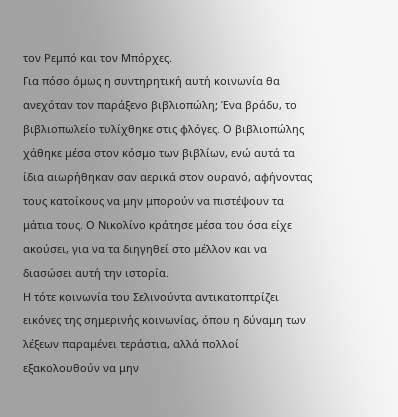τον Ρεμπό και τον Μπόρχες.
Για πόσο όμως η συντηρητική αυτή κοινωνία θα ανεχόταν τον παράξενο βιβλιοπώλη; Ένα βράδυ, το βιβλιοπωλείο τυλίχθηκε στις φλόγες. Ο βιβλιοπώλης χάθηκε μέσα στον κόσμο των βιβλίων, ενώ αυτά τα ίδια αιωρήθηκαν σαν αερικά στον ουρανό, αφήνοντας τους κατοίκους να μην μπορούν να πιστέψουν τα μάτια τους. Ο Νικολίνο κράτησε μέσα του όσα είχε ακούσει, για να τα διηγηθεί στο μέλλον και να διασώσει αυτή την ιστορία.
Η τότε κοινωνία του Σελινούντα αντικατοπτρίζει εικόνες της σημερινής κοινωνίας, όπου η δύναμη των λέξεων παραμένει τεράστια, αλλά πολλοί εξακολουθούν να μην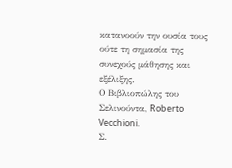κατανοούν την ουσία τους ούτε τη σημασία της συνεχούς μάθησης και εξέλιξης.
Ο Βιβλιοπώλης του Σελινούντα, Roberto Vecchioni.
Σ.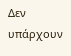Δεν υπάρχουν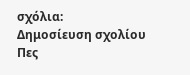σχόλια:
Δημοσίευση σχολίου
Πες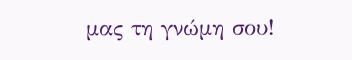μας τη γνώμη σου!